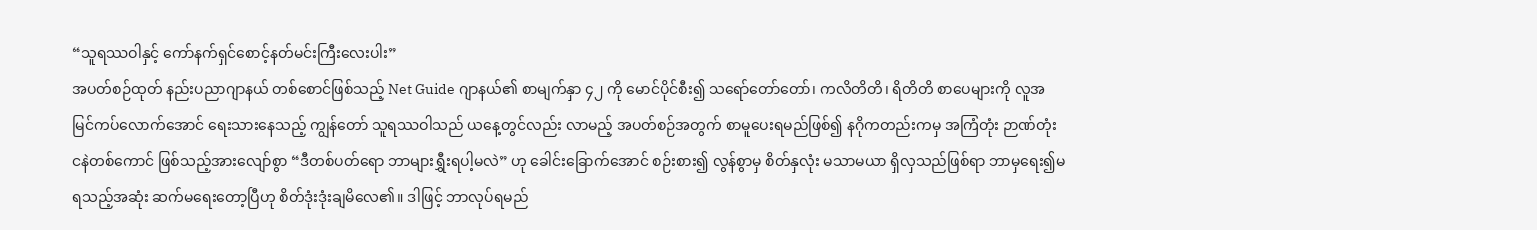“သူရဿဝါနှင့် ကော်နက်ရှင်စောင့်နတ်မင်းကြီးလေးပါး”
အပတ်စဉ်ထုတ် နည်းပညာဂျာနယ် တစ်စောင်ဖြစ်သည့် Net Guide ဂျာနယ်၏ စာမျက်နှာ ၄၂ ကို မောင်ပိုင်စီး၍ သရော်တော်တော်၊ ကလိတိတိ၊ ရိတိတိ စာပေများကို လူအမြင်ကပ်လောက်အောင် ရေးသားနေသည့် ကျွန်တော် သူရဿဝါသည် ယနေ့တွင်လည်း လာမည့် အပတ်စဉ်အတွက် စာမူပေးရမည်ဖြစ်၍ နဂိုကတည်းကမှ အကြံတုံး ဉာဏ်တုံး ငနဲတစ်ကောင် ဖြစ်သည့်အားလျော်စွာ “ဒီတစ်ပတ်ရော ဘာများရွှီးရပါ့မလဲ” ဟု ခေါင်းခြောက်အောင် စဉ်းစား၍ လွန်စွာမှ စိတ်နှလုံး မသာမယာ ရှိလှသည်ဖြစ်ရာ ဘာမှရေး၍မရသည့်အဆုံး ဆက်မရေးတော့ပြီဟု စိတ်ဒုံးဒုံးချမိလေ၏။ ဒါဖြင့် ဘာလုပ်ရမည်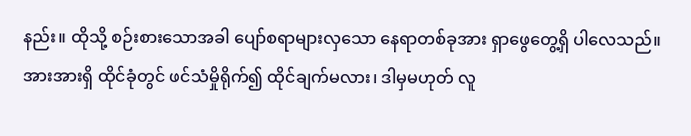နည်း။ ထိုသို့ စဉ်းစားသောအခါ ပျော်စရာများလှသော နေရာတစ်ခုအား ရှာဖွေတွေ့ရှိ ပါလေသည်။ အားအားရှိ ထိုင်ခုံတွင် ဖင်သံမှိုရိုက်၍ ထိုင်ချက်မလား၊ ဒါမှမဟုတ် လူ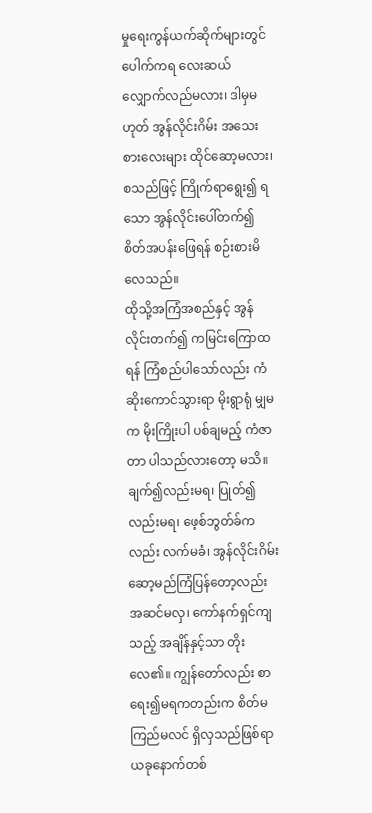မှုရေးကွန်ယက်ဆိုက်များတွင် ပေါက်ကရ လေးဆယ် လျှောက်လည်မလား၊ ဒါမှမဟုတ် အွန်လိုင်းဂိမ်း အသေးစားလေးများ ထိုင်ဆော့မလား၊ စသည်ဖြင့် ကြိုက်ရာရွေး၍ ရသော အွန်လိုင်းပေါ်တက်၍ စိတ်အပန်းဖြေရန် စဉ်းစားမိလေသည်။
ထိုသို့အကြံအစည်နှင့် အွန်လိုင်းတက်၍ ကမြင်းကြောထရန် ကြံစည်ပါသော်လည်း ကံဆိုးကောင်သွားရာ မိုးရွာရုံ မျှမက မိုးကြိုးပါ ပစ်ချမည့် ကံဇာတာ ပါသည်လားတော့ မသိ။ ချက်၍လည်းမရ၊ ပြုတ်၍လည်းမရ၊ ဖေ့စ်ဘွတ်ခ်ကလည်း လက်မခံ၊ အွန်လိုင်းဂိမ်း ဆော့မည်ကြံပြန်တော့လည်း အဆင်မလှ၊ ကော်နက်ရှင်ကျသည့် အချိန်နှင့်သာ တိုးလေ၏။ ကျွန်တော်လည်း စာရေး၍မရကတည်းက စိတ်မကြည်မလင် ရှိလှသည်ဖြစ်ရာ ယခုနောက်တစ်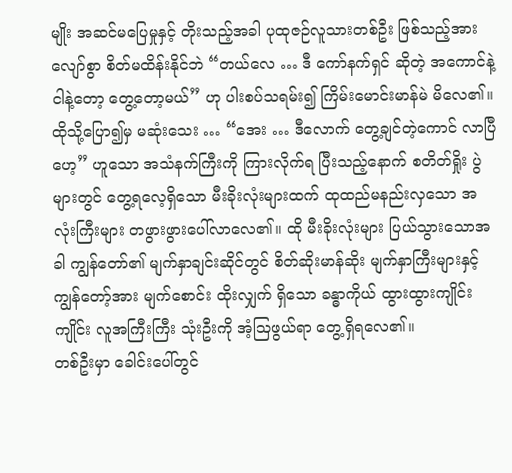မျိုး အဆင်မပြေမှုနှင့် တိုးသည့်အခါ ပုထုဇဉ်လူသားတစ်ဦး ဖြစ်သည့်အားလျော်စွာ စိတ်မထိန်းနိုင်ဘဲ “တယ်လေ … ဒီ ကော်နက်ရှင် ဆိုတဲ့ အကောင်နဲ့ ငါနဲ့တော့ တွေ့တော့မယ်” ဟု ပါးစပ်သရမ်း၍ ကြိမ်းမောင်းမာန်မဲ မိလေ၏။ ထိုသို့ပြော၍မှ မဆုံးသေး … “အေး … ဒီလောက် တွေ့ချင်တဲ့ကောင် လာပြီဟေ့” ဟူသော အသံနက်ကြီးကို ကြားလိုက်ရ ပြီးသည့်နောက် စတိတ်ရှိုး ပွဲများတွင် တွေ့ရလေ့ရှိသော မီးခိုးလုံးများထက် ထုထည်မနည်းလှသော အလုံးကြီးများ တဖွားဖွားပေါ်လာလေ၏။ ထို မီးခိုးလုံးများ ပြယ်သွားသောအခါ ကျွန်တော်၏ မျက်နှာချင်းဆိုင်တွင် စိတ်ဆိုးမာန်ဆိုး မျက်နှာကြီးများနှင့် ကျွန်တော့်အား မျက်စောင်း ထိုးလျှက် ရှိသော ခန္ဓာကိုယ် ထွားထွားကျိုင်းကျိုင်း လူအကြီးကြီး သုံးဦးကို အံ့ဩဖွယ်ရာ တွေ့ရှိရလေ၏။
တစ်ဦးမှာ ခေါင်းပေါ်တွင်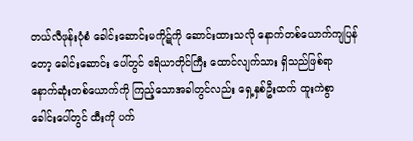တယ်လီဖုန်းပုံစံ ခေါင်းဆောင်းမကိုဋ်ကို ဆောင်းထားသလို နောက်တစ်ယောက်ကျပြန်တော့ ခေါင်းဆောင်း ပေါ်တွင် ဧရိယာတိုင်ကြီး ထောင်လျက်သား ရှိသည်ဖြစ်ရာ နောက်ဆုံးတစ်ယောက်ကို ကြည့်သောအခါတွင်လည်း ရှေ့နှစ်ဦးထက် ထူးကဲစွာ ခေါင်းပေါ်တွင် ထီးကို ပက်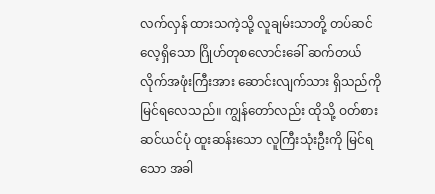လက်လှန် ထားသကဲ့သို့ လူချမ်းသာတို့ တပ်ဆင်လေ့ရှိသော ဂြိုဟ်တုစလောင်းခေါ် ဆက်တယ်လိုက်အဖုံးကြီးအား ဆောင်းလျက်သား ရှိသည်ကို မြင်ရလေသည်။ ကျွန်တော်လည်း ထိုသို့ ဝတ်စားဆင်ယင်ပုံ ထူးဆန်းသော လူကြီးသုံးဦးကို မြင်ရသော အခါ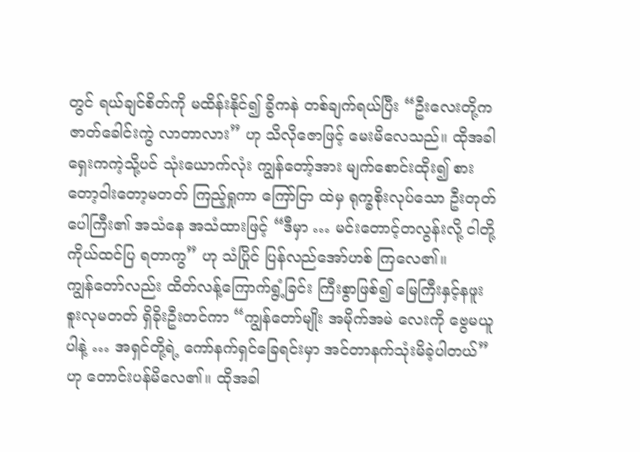တွင် ရယ်ချင်စိတ်ကို မထိန်းနိုင်၍ ခွိကနဲ တစ်ချက်ရယ်ပြီး “ဦးလေးတို့က ဇာတ်ခေါင်းကွဲ လာတာလား” ဟု သိလိုဇောဖြင့် မေးမိလေသည်။ ထိုအခါ ရှေးကကဲ့သို့ပင် သုံးယောက်လုံး ကျွန်တော့်အား မျက်စောင်းထိုး၍ စားတော့ဝါးတော့မတတ် ကြည့်ရှုကာ ကြော်ငြာ ထဲမှ ရုက္ခစိုးလုပ်သော ဦးတုတ်ပေါကြီး၏ အသံနေ အသံထားဖြင့် “ဒီမှာ … မင်းတောင့်တလွန်းလို့ ငါတို့ ကိုယ်ထင်ပြ ရတာကွ” ဟု သံပြိုင် ပြန်လည်အော်ဟစ် ကြလေ၏။
ကျွန်တော်လည်း ထိတ်လန့်ကြောက်ရွံ့ခြင်း ကြီးစွာဖြစ်၍ မြေကြီးနှင့်နဖူး စူးလုမတတ် ရှိခိုးဦးတင်ကာ “ကျွန်တော်မျိုး အမိုက်အမဲ လေးကို ဗွေမယူပါနဲ့ … အရှင်တို့ရဲ့ ကော်နက်ရှင်ခြေရင်းမှာ အင်တာနက်သုံးမိခဲ့ပါတယ်” ဟု တောင်းပန်မိလေ၏။ ထိုအခါ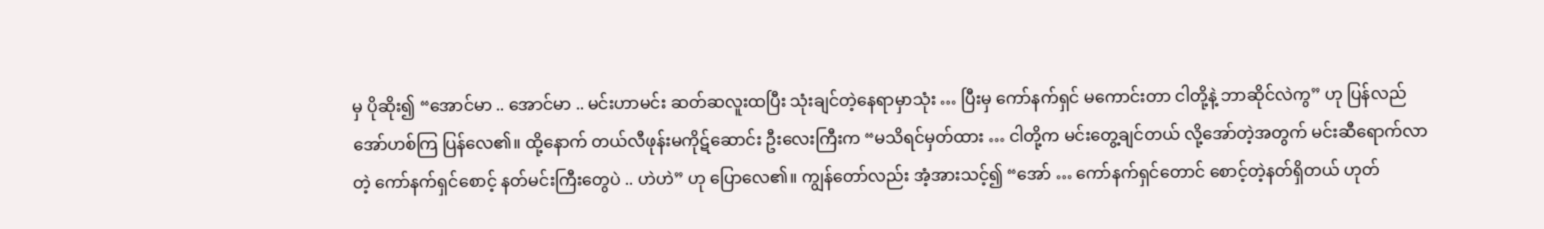မှ ပိုဆိုး၍ “အောင်မာ .. အောင်မာ .. မင်းဟာမင်း ဆတ်ဆလူးထပြီး သုံးချင်တဲ့နေရာမှာသုံး … ပြီးမှ ကော်နက်ရှင် မကောင်းတာ ငါတို့နဲ့ ဘာဆိုင်လဲကွ” ဟု ပြန်လည် အော်ဟစ်ကြ ပြန်လေ၏။ ထို့နောက် တယ်လီဖုန်းမကိုဋ်ဆောင်း ဦးလေးကြီးက “မသိရင်မှတ်ထား … ငါတို့က မင်းတွေ့ချင်တယ် လို့အော်တဲ့အတွက် မင်းဆီရောက်လာတဲ့ ကော်နက်ရှင်စောင့် နတ်မင်းကြီးတွေပဲ .. ဟဲဟဲ” ဟု ပြောလေ၏။ ကျွန်တော်လည်း အံ့အားသင့်၍ “အော် … ကော်နက်ရှင်တောင် စောင့်တဲ့နတ်ရှိတယ် ဟုတ်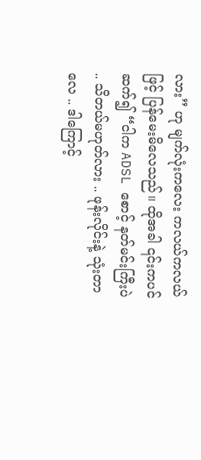လား” ဟု မျက်လုံးကလေး ကလယ်ကလယ်ဖြင့် ပြန်မေးမိလေသည်။ ထိုအခါ ၎င်းကပင်ဆက်၍ “ငါက ADSL စောင့် နတ်မင်းကြီးပဲ .. သိတယ်မဟုတ်လား .. ဖုန်းလိုင်းနဲ့ သုံးတာလေ .. ဒါကြောင့်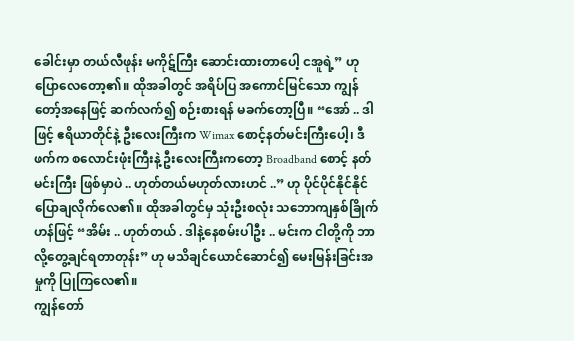ခေါင်းမှာ တယ်လီဖုန်း မကိုဋ်ကြီး ဆောင်းထားတာပေါ့ ငအူရဲ့” ဟု ပြောလေတော့၏။ ထိုအခါတွင် အရိပ်ပြ အကောင်မြင်သော ကျွန်တော့်အနေဖြင့် ဆက်လက်၍ စဉ်းစားရန် မခက်တော့ပြီ။ “အော် .. ဒါဖြင့် ဧရိယာတိုင်နဲ့ ဦးလေးကြီးက Wimax စောင့်နတ်မင်းကြီးပေါ့၊ ဒီဖက်က စလောင်းဖုံးကြီးနဲ့ ဦးလေးကြီးကတော့ Broadband စောင့် နတ်မင်းကြီး ဖြစ်မှာပဲ .. ဟုတ်တယ်မဟုတ်လားဟင် ..” ဟု ပိုင်ပိုင်နိုင်နိုင် ပြောချလိုက်လေ၏။ ထိုအခါတွင်မှ သုံးဦးစလုံး သဘောကျနှစ်ခြိုက်ဟန်ဖြင့် “အိမ်း .. ဟုတ်တယ် . ဒါနဲ့နေစမ်းပါဦး .. မင်းက ငါတို့ကို ဘာလို့တွေ့ချင်ရတာတုန်း” ဟု မသိချင်ယောင်ဆောင်၍ မေးမြန်းခြင်းအမှုကို ပြုကြလေ၏။
ကျွန်တော်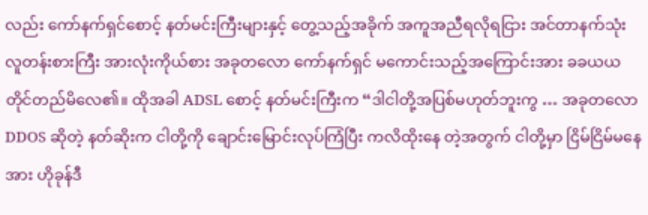လည်း ကော်နက်ရှင်စောင့် နတ်မင်းကြီးများနှင့် တွေ့သည့်အခိုက် အကူအညီရလိုရငြား အင်တာနက်သုံး လူတန်းစားကြီး အားလုံးကိုယ်စား အခုတလော ကော်နက်ရှင် မကောင်းသည့်အကြောင်းအား ခခယယ တိုင်တည်မိလေ၏။ ထိုအခါ ADSL စောင့် နတ်မင်းကြီးက “ဒါငါတို့အပြစ်မဟုတ်ဘူးကွ … အခုတလော DDOS ဆိုတဲ့ နတ်ဆိုးက ငါတို့ကို ချောင်းမြောင်းလုပ်ကြံပြီး ကလိထိုးနေ တဲ့အတွက် ငါတို့မှာ ငြိမ်ငြိမ်မနေအား ဟိုခုန်ဒီ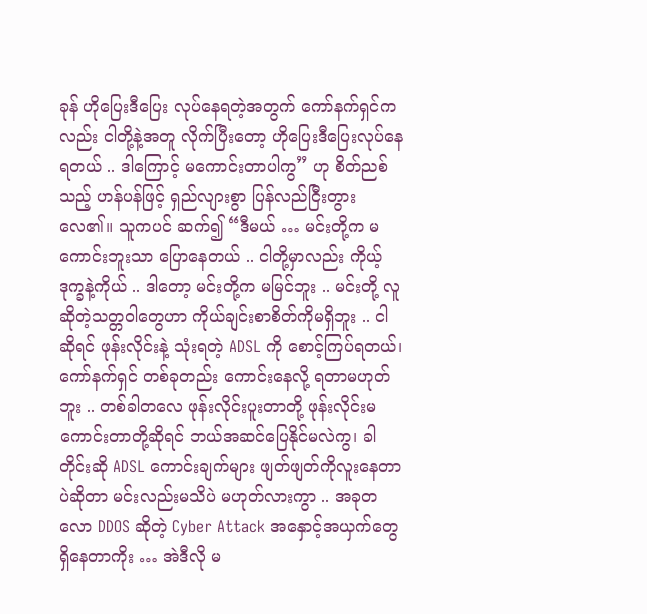ခုန် ဟိုပြေးဒီပြေး လုပ်နေရတဲ့အတွက် ကော်နက်ရှင်ကလည်း ငါတို့နဲ့အတူ လိုက်ပြီးတော့ ဟိုပြေးဒီပြေးလုပ်နေရတယ် .. ဒါကြောင့် မကောင်းတာပါကွ” ဟု စိတ်ညစ်သည့် ဟန်ပန်ဖြင့် ရှည်လျားစွာ ပြန်လည်ငြီးတွားလေ၏။ သူကပင် ဆက်၍ “ဒီမယ် … မင်းတို့က မကောင်းဘူးသာ ပြောနေတယ် .. ငါတို့မှာလည်း ကိုယ့်ဒုက္ခနဲ့ကိုယ် .. ဒါတော့ မင်းတို့က မမြင်ဘူး .. မင်းတို့ လူဆိုတဲ့သတ္တဝါတွေဟာ ကိုယ်ချင်းစာစိတ်ကိုမရှိဘူး .. ငါဆိုရင် ဖုန်းလိုင်းနဲ့ သုံးရတဲ့ ADSL ကို စောင့်ကြပ်ရတယ်၊ ကော်နက်ရှင် တစ်ခုတည်း ကောင်းနေလို့ ရတာမဟုတ်ဘူး .. တစ်ခါတလေ ဖုန်းလိုင်းပူးတာတို့ ဖုန်းလိုင်းမကောင်းတာတို့ဆိုရင် ဘယ်အဆင်ပြေနိုင်မလဲကွ၊ ခါတိုင်းဆို ADSL ကောင်းချက်များ ဖျတ်ဖျတ်ကိုလူးနေတာပဲဆိုတာ မင်းလည်းမသိပဲ မဟုတ်လားကွာ .. အခုတလော DDOS ဆိုတဲ့ Cyber Attack အနှောင့်အယှက်တွေ ရှိနေတာကိုး … အဲဒီလို မ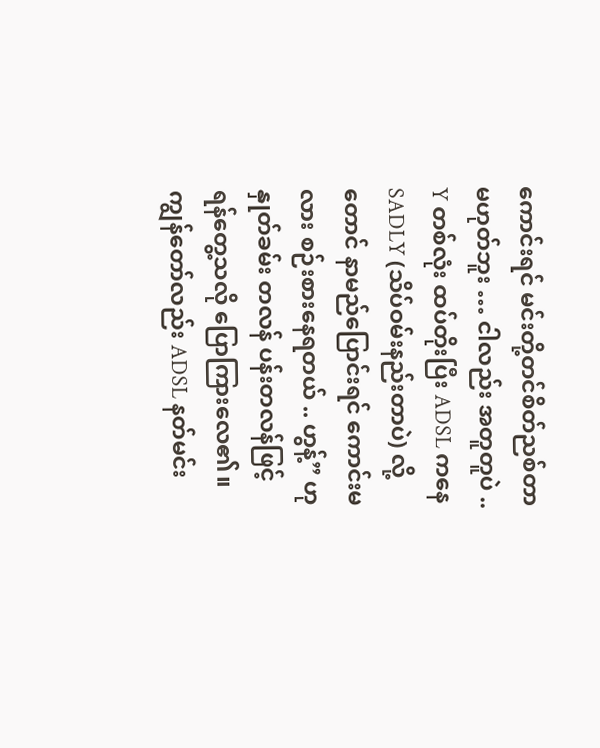ကောင်းရင် မင်းတို့တင်စိတ်ညစ်တာ မဟုတ်ဘူး … ငါလည်း အတူတူပဲ .. Y တစ်လုံး ထပ်တိုးပြီး ADSL ကနေ SADLY (သိပ်ဝမ်းနည်းတာပဲ) လို့တောင် နာမည်ပြောင်းရင် ကောင်းမလား စဉ်းစားနေရတယ် .. ဟွန့်” ဟု နှုတ်ခမ်း တလန် ပန်းတလန်ဖြင့် ရန်တွေ့သလို ပြောကြားလေ၏။
ကျွန်တော်လည်း ADSL နတ်မင်း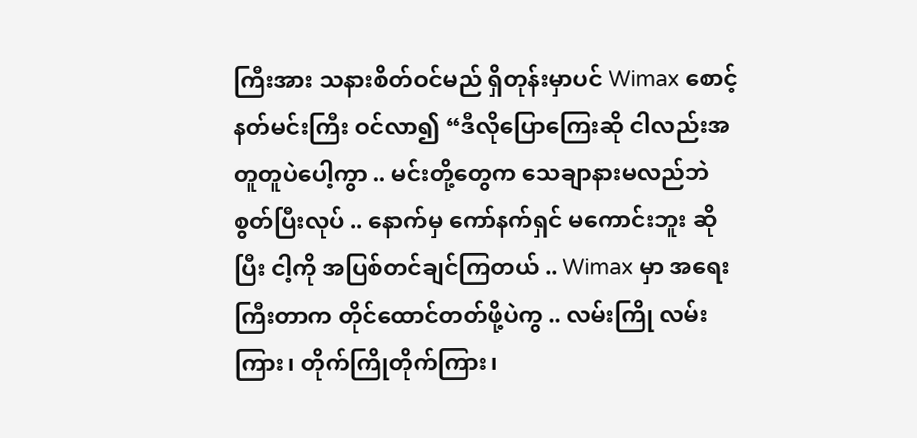ကြီးအား သနားစိတ်ဝင်မည် ရှိတုန်းမှာပင် Wimax စောင့် နတ်မင်းကြီး ဝင်လာ၍ “ဒီလိုပြောကြေးဆို ငါလည်းအတူတူပဲပေါ့ကွာ .. မင်းတို့တွေက သေချာနားမလည်ဘဲ စွတ်ပြီးလုပ် .. နောက်မှ ကော်နက်ရှင် မကောင်းဘူး ဆိုပြီး ငါ့ကို အပြစ်တင်ချင်ကြတယ် .. Wimax မှာ အရေးကြီးတာက တိုင်ထောင်တတ်ဖို့ပဲကွ .. လမ်းကြို လမ်းကြား၊ တိုက်ကြိုတိုက်ကြား၊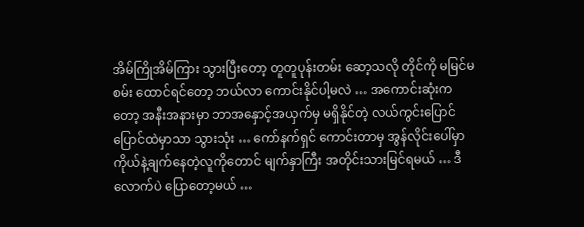အိမ်ကြိုအိမ်ကြား သွားပြီးတော့ တူတူပုန်းတမ်း ဆော့သလို တိုင်ကို မမြင်မစမ်း ထောင်ရင်တော့ ဘယ်လာ ကောင်းနိုင်ပါ့မလဲ … အကောင်းဆုံးကတော့ အနီးအနားမှာ ဘာအနှောင့်အယှက်မှ မရှိနိုင်တဲ့ လယ်ကွင်းပြောင်ပြောင်ထဲမှာသာ သွားသုံး … ကော်နက်ရှင် ကောင်းတာမှ အွန်လိုင်းပေါ်မှာ ကိုယ်နဲ့ချက်နေတဲ့လူကိုတောင် မျက်နှာကြီး အတိုင်းသားမြင်ရမယ် … ဒီလောက်ပဲ ပြောတော့မယ် …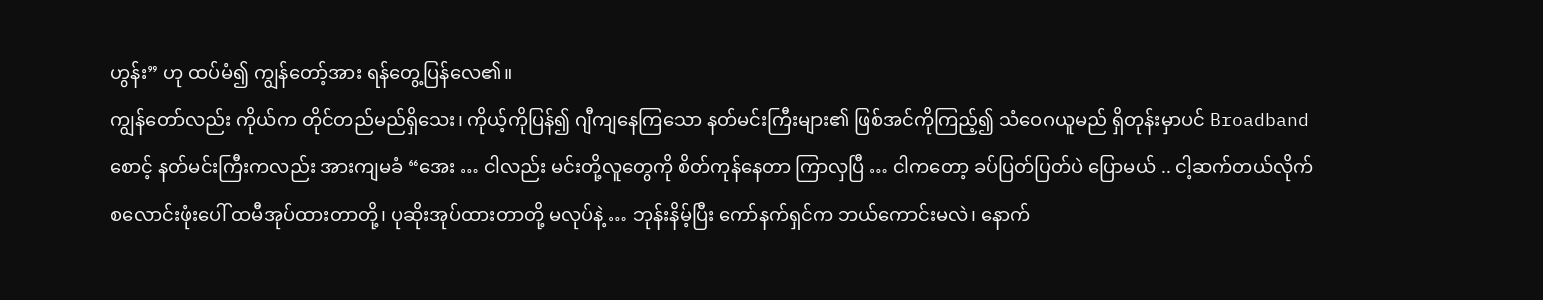ဟွန်း” ဟု ထပ်မံ၍ ကျွန်တော့်အား ရန်တွေ့ပြန်လေ၏။
ကျွန်တော်လည်း ကိုယ်က တိုင်တည်မည်ရှိသေး၊ ကိုယ့်ကိုပြန်၍ ဂျီကျနေကြသော နတ်မင်းကြီးများ၏ ဖြစ်အင်ကိုကြည့်၍ သံဝေဂယူမည် ရှိတုန်းမှာပင် Broadband စောင့် နတ်မင်းကြီးကလည်း အားကျမခံ “အေး … ငါလည်း မင်းတို့လူတွေကို စိတ်ကုန်နေတာ ကြာလှပြီ … ငါကတော့ ခပ်ပြတ်ပြတ်ပဲ ပြောမယ် .. ငါ့ဆက်တယ်လိုက် စလောင်းဖုံးပေါ် ထမီအုပ်ထားတာတို့၊ ပုဆိုးအုပ်ထားတာတို့ မလုပ်နဲ့ … ဘုန်းနိမ့်ပြီး ကော်နက်ရှင်က ဘယ်ကောင်းမလဲ၊ နောက်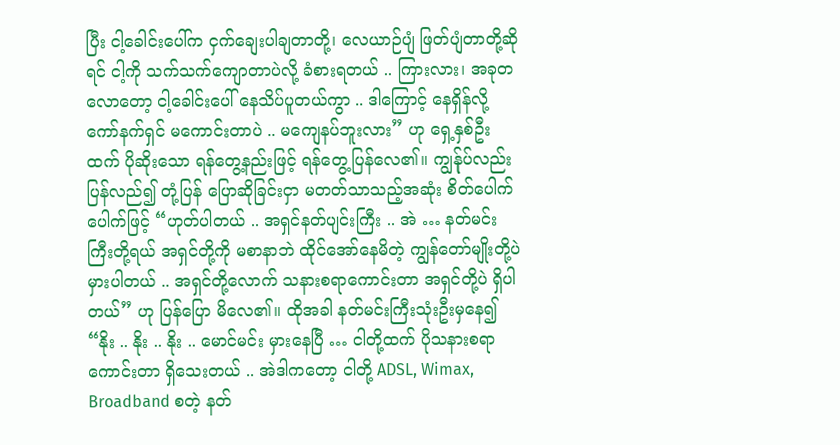ပြီး ငါ့ခေါင်းပေါ်က ငှက်ချေးပါချတာတို့၊ လေယာဉ်ပျံ ဖြတ်ပျံတာတို့ဆိုရင် ငါ့ကို သက်သက်ကျောတာပဲလို့ ခံစားရတယ် .. ကြားလား၊ အခုတလောတော့ ငါ့ခေါင်းပေါ် နေသိပ်ပူတယ်ကွာ .. ဒါကြောင့် နေရှိန်လို့ ကော်နက်ရှင် မကောင်းတာပဲ .. မကျေနပ်ဘူးလား” ဟု ရှေ့နှစ်ဦးထက် ပိုဆိုးသော ရန်တွေ့နည်းဖြင့် ရန်တွေ့ပြန်လေ၏။ ကျွန်ုပ်လည်း ပြန်လည်၍ တုံ့ပြန် ပြောဆိုခြင်းငှာ မတတ်သာသည့်အဆုံး စိတ်ပေါက်ပေါက်ဖြင့် “ဟုတ်ပါတယ် .. အရှင်နတ်ပျင်းကြီး .. အဲ … နတ်မင်းကြီးတို့ရယ် အရှင်တို့ကို မစာနာဘဲ ထိုင်အော်နေမိတဲ့ ကျွန်တော်မျိုးတို့ပဲ မှားပါတယ် .. အရှင်တို့လောက် သနားစရာကောင်းတာ အရှင်တို့ပဲ ရှိပါတယ်” ဟု ပြန်ပြော မိလေ၏။ ထိုအခါ နတ်မင်းကြီးသုံးဦးမှနေ၍ “နိုး .. နိုး .. နိုး .. မောင်မင်း မှားနေပြီ … ငါတို့ထက် ပိုသနားစရာကောင်းတာ ရှိသေးတယ် .. အဲဒါကတော့ ငါတို့ ADSL, Wimax, Broadband စတဲ့ နတ်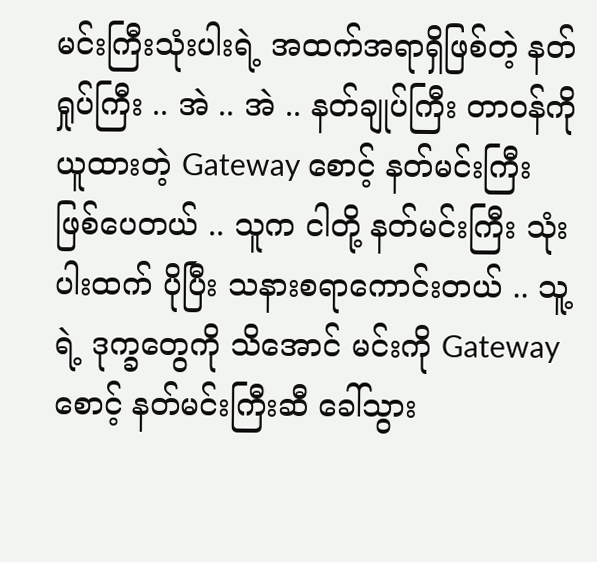မင်းကြီးသုံးပါးရဲ့ အထက်အရာရှိဖြစ်တဲ့ နတ်ရှုပ်ကြီး .. အဲ .. အဲ .. နတ်ချုပ်ကြီး တာဝန်ကို ယူထားတဲ့ Gateway စောင့် နတ်မင်းကြီး ဖြစ်ပေတယ် .. သူက ငါတို့ နတ်မင်းကြီး သုံးပါးထက် ပိုပြီး သနားစရာကောင်းတယ် .. သူ့ရဲ့ ဒုက္ခတွေကို သိအောင် မင်းကို Gateway စောင့် နတ်မင်းကြီးဆီ ခေါ်သွား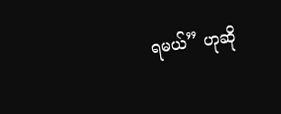ရမယ်” ဟုဆို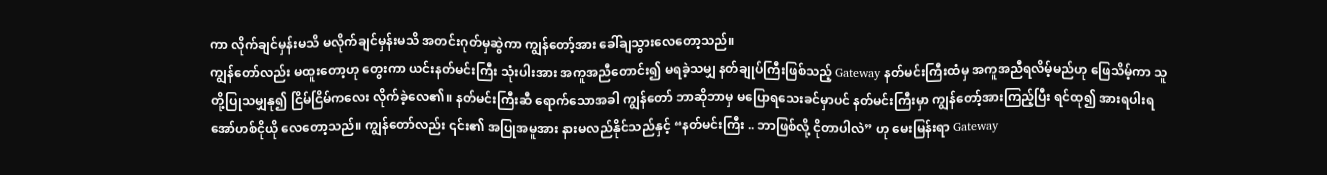ကာ လိုက်ချင်မှန်းမသိ မလိုက်ချင်မှန်းမသိ အတင်းဂုတ်မှဆွဲကာ ကျွန်တော့်အား ခေါ်ချသွားလေတော့သည်။
ကျွန်တော်လည်း မထူးတော့ဟု တွေးကာ ယင်းနတ်မင်းကြီး သုံးပါးအား အကူအညီတောင်း၍ မရခဲ့သမျှ နတ်ချုပ်ကြီးဖြစ်သည့် Gateway နတ်မင်းကြီးထံမှ အကူအညီရလိမ့်မည်ဟု ဖြေသိမ့်ကာ သူတို့ပြုသမျှနု၍ ငြိမ်ငြိမ်ကလေး လိုက်ခဲ့လေ၏။ နတ်မင်းကြီးဆီ ရောက်သောအခါ ကျွန်တော် ဘာဆိုဘာမှ မပြောရသေးခင်မှာပင် နတ်မင်းကြီးမှာ ကျွန်တော့်အားကြည့်ပြီး ရင်ထု၍ အားရပါးရ အော်ဟစ်ငိုယို လေတော့သည်။ ကျွန်တော်လည်း ၎င်း၏ အပြုအမူအား နားမလည်နိုင်သည်နှင့် “နတ်မင်းကြီး .. ဘာဖြစ်လို့ ငိုတာပါလဲ” ဟု မေးမြန်းရာ Gateway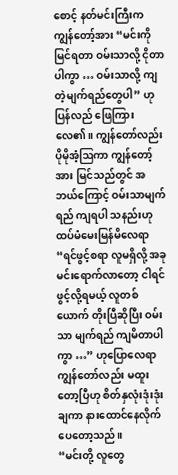စောင့် နတ်မင်းကြီးက ကျွန်တော့်အား “မင်းကို မြင်ရတာ ဝမ်းသာလို့ ငိုတာပါကွာ … ဝမ်းသာလို့ ကျတဲ့မျက်ရည်တွေပါ” ဟု ပြန်လည် ဖြေကြားလေ၏။ ကျွန်တော်လည်း ပိုမိုအံ့ဩကာ ကျွန်တော့်အား မြင်သည်တွင် အဘယ်ကြောင့် ဝမ်းသာမျက်ရည် ကျရပါ သနည်းဟု ထပ်မံမေးမြန်မိလေရာ “ရင်ဖွင့်စရာ လူမရှိလို့ အခု မင်းရောက်လာတော့ ငါရင်ဖွင့်လို့ရမယ့် လူတစ်ယောက် တိုးပြီဆိုပြီး ဝမ်းသာ မျက်ရည် ကျမိတာပါကွာ …” ဟုပြောလေရာ ကျွန်တော်လည်း မထူးတော့ပြီဟု စိတ်နှလုံးဒုံးဒုံးချကာ နားထောင်နေလိုက်ပေတော့သည်။
“မင်းတို့ လူတွေ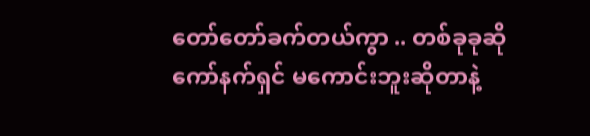တော်တော်ခက်တယ်ကွာ .. တစ်ခုခုဆို ကော်နက်ရှင် မကောင်းဘူးဆိုတာနဲ့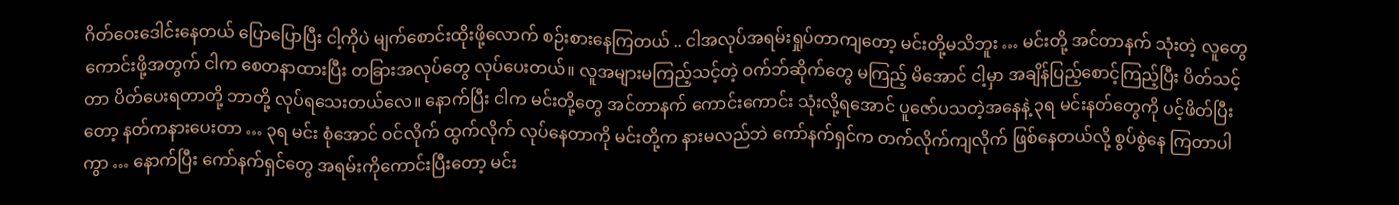ဂိတ်ဝေးဒေါင်းနေတယ် ပြောပြောပြီး ငါ့ကိုပဲ မျက်စောင်းထိုးဖို့လောက် စဉ်းစားနေကြတယ် .. ငါအလုပ်အရမ်းရှုပ်တာကျတော့ မင်းတို့မသိဘူး … မင်းတို့ အင်တာနက် သုံးတဲ့ လူတွေ ကောင်းဖို့အတွက် ငါက စေတနာထားပြီး တခြားအလုပ်တွေ လုပ်ပေးတယ်။ လူအများမကြည့်သင့်တဲ့ ဝက်ဘ်ဆိုက်တွေ မကြည့် မိအောင် ငါ့မှာ အချိန်ပြည့်စောင့်ကြည့်ပြီး ပိတ်သင့်တာ ပိတ်ပေးရတာတို့ ဘာတို့ လုပ်ရသေးတယ်လေ။ နောက်ပြီး ငါက မင်းတို့တွေ အင်တာနက် ကောင်းကောင်း သုံးလို့ရအောင် ပူဇော်ပသတဲ့အနေနဲ့ ၃ရ မင်းနတ်တွေကို ပင့်ဖိတ်ပြီးတော့ နတ်ကနားပေးတာ … ၃ရ မင်း စုံအောင် ဝင်လိုက် ထွက်လိုက် လုပ်နေတာကို မင်းတို့က နားမလည်ဘဲ ကော်နက်ရှင်က တက်လိုက်ကျလိုက် ဖြစ်နေတယ်လို့ စွပ်စွဲနေ ကြတာပါကွာ … နောက်ပြီး ကော်နက်ရှင်တွေ အရမ်းကိုကောင်းပြီးတော့ မင်း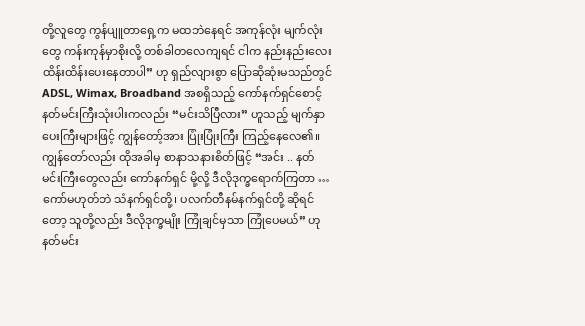တို့လူတွေ ကွန်ပျူတာရှေ့က မထဘဲနေရင် အကုန်လုံး မျက်လုံးတွေ ကန်းကုန်မှာစိုးလို့ တစ်ခါတလေကျရင် ငါက နည်းနည်းလေး ထိန်းထိန်းပေးနေတာပါ” ဟု ရှည်လျားစွာ ပြောဆိုဆုံးမသည်တွင် ADSL, Wimax, Broadband အစရှိသည့် ကော်နက်ရှင်စောင့် နတ်မင်းကြီးသုံးပါးကလည်း “မင်းသိပြီလား” ဟူသည့် မျက်နှာပေးကြီးများဖြင့် ကျွန်တော့်အား ပြုံးပြုံးကြီး ကြည့်နေလေ၏။
ကျွန်တော်လည်း ထိုအခါမှ စာနာသနားစိတ်ဖြင့် “အင်း .. နတ်မင်းကြီးတွေလည်း ကော်နက်ရှင် မို့လို့ ဒီလိုဒုက္ခရောက်ကြတာ … ကော်မဟုတ်ဘဲ သံနက်ရှင်တို့၊ ပလက်တီနမ်နက်ရှင်တို့ ဆိုရင်တော့ သူတို့လည်း ဒီလိုဒုက္ခမျိုး ကြုံချင်မှသာ ကြုံပေမယ်” ဟု နတ်မင်း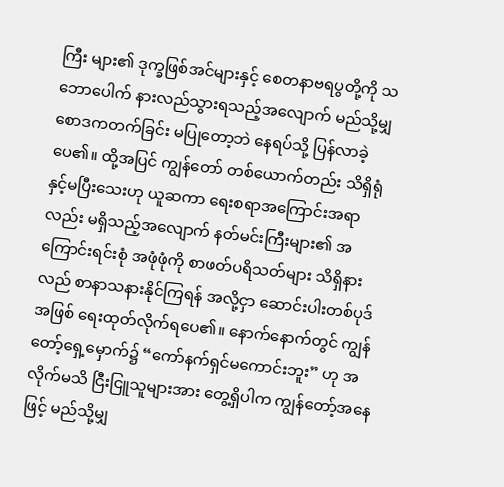ကြီး များ၏ ဒုက္ခဖြစ်အင်များနှင့် စေတနာဗရပွတို့ကို သဘောပေါက် နားလည်သွားရသည့်အလျောက် မည်သို့မျှ စောဒကတက်ခြင်း မပြုတော့ဘဲ နေရပ်သို့ ပြန်လာခဲ့ပေ၏။ ထို့အပြင် ကျွန်တော် တစ်ယောက်တည်း သိရှိရုံနှင့်မပြီးသေးဟု ယူဆကာ ရေးစရာအကြောင်းအရာလည်း မရှိသည့်အလျောက် နတ်မင်းကြီးများ၏ အကြောင်းရင်းစုံ အဖုံဖုံကို စာဖတ်ပရိသတ်များ သိရှိနားလည် စာနာသနားနိုင်ကြရန် အလို့ငှာ ဆောင်းပါးတစ်ပုဒ်အဖြစ် ရေးထုတ်လိုက်ရပေ၏။ နောက်နောက်တွင် ကျွန်တော့်ရှေ့မှောက်၌ “ကော်နက်ရှင်မကောင်းဘူး” ဟု အလိုက်မသိ ငြီးငြူသူများအား တွေ့ရှိပါက ကျွန်တော့်အနေဖြင့် မည်သို့မျှ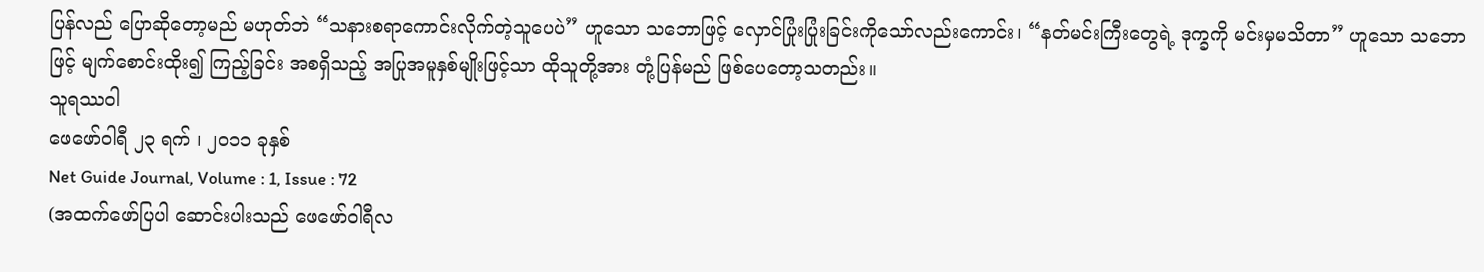ပြန်လည် ပြောဆိုတော့မည် မဟုတ်ဘဲ “သနားစရာကောင်းလိုက်တဲ့သူပေပဲ” ဟူသော သဘောဖြင့် လှောင်ပြုံးပြုံးခြင်းကိုသော်လည်းကောင်း၊ “နတ်မင်းကြီးတွေရဲ့ ဒုက္ခကို မင်းမှမသိတာ” ဟူသော သဘောဖြင့် မျက်စောင်းထိုး၍ ကြည့်ခြင်း အစရှိသည့် အပြုအမူနှစ်မျိုးဖြင့်သာ ထိုသူတို့အား တုံ့ပြန်မည် ဖြစ်ပေတော့သတည်း။
သူရဿဝါ
ဖေဖော်ဝါရီ ၂၃ ရက် ၊ ၂၀၁၁ ခုနှစ်
Net Guide Journal, Volume : 1, Issue : 72
(အထက်ဖော်ပြပါ ဆောင်းပါးသည် ဖေဖော်ဝါရီလ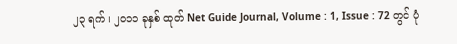၂၃ ရက် ၊ ၂၀၁၁ ခုနှစ် ထုတ် Net Guide Journal, Volume : 1, Issue : 72 တွင် ပုံ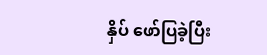နှိပ် ဖော်ပြခဲ့ပြီး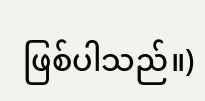ဖြစ်ပါသည်။)